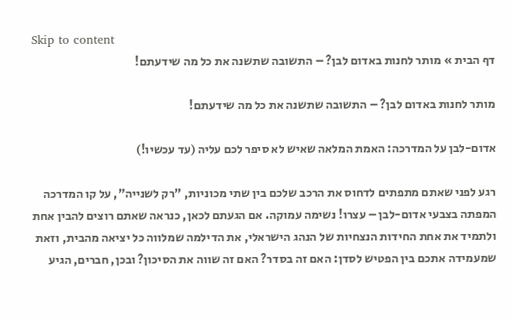Skip to content
דף הבית » מותר לחנות באדום לבן? – התשובה שתשנה את כל מה שידעתם!

מותר לחנות באדום לבן? – התשובה שתשנה את כל מה שידעתם!

אדום-לבן על המדרכה: האמת המלאה שאיש לא סיפר לכם עליה (עד עכשיו!)

רגע לפני שאתם מתפתים לדחוס את הרכב שלכם בין שתי מכוניות, "רק לשנייה", על קו המדרכה המפתה בצבעי אדום-לבן – עצרו! נשימה עמוקה. אם הגעתם לכאן, כנראה שאתם רוצים להבין אחת ולתמיד את אחת החידות הנצחיות של הנהג הישראלי, את הדילמה שמלווה כל יציאה מהבית, וזאת שמעמידה אתכם בין הפטיש לסדן: האם זה בסדר? האם זה שווה את הסיכון? ובכן, חברים, הגיע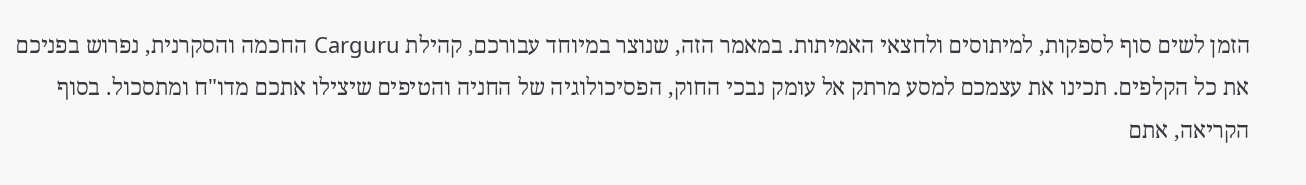הזמן לשים סוף לספקות, למיתוסים ולחצאי האמיתות. במאמר הזה, שנוצר במיוחד עבורכם, קהילת Carguru החכמה והסקרנית, נפרוש בפניכם את כל הקלפים. תכינו את עצמכם למסע מרתק אל עומק נבכי החוק, הפסיכולוגיה של החניה והטיפים שיצילו אתכם מדו"ח ומתסכול. בסוף הקריאה, אתם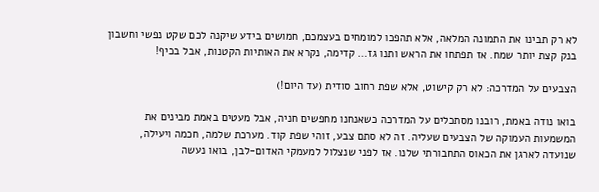לא רק תבינו את התמונה המלאה, אלא תהפכו למומחים בעצמכם, חמושים בידע שיקנה לכם שקט נפשי וחשבון בנק קצת יותר שמח. אז תפתחו את הראש ותנו גז… קדימה, נקרא את האותיות הקטנות, אבל בכיף!

הצבעים על המדרכה: לא רק קישוט, אלא שפת רחוב סודית (עד היום!)

בואו נודה באמת, רובנו מסתכלים על המדרכה כשאנחנו מחפשים חניה, אבל מעטים באמת מבינים את המשמעות העמוקה של הצבעים שעליה. זה לא סתם צבע, זוהי שפת קוד. מערכת שלמה, חכמה ויעילה, שנועדה לארגן את הכאוס התחבורתי שלנו. אז לפני שנצלול למעמקי האדום-לבן, בואו נעשה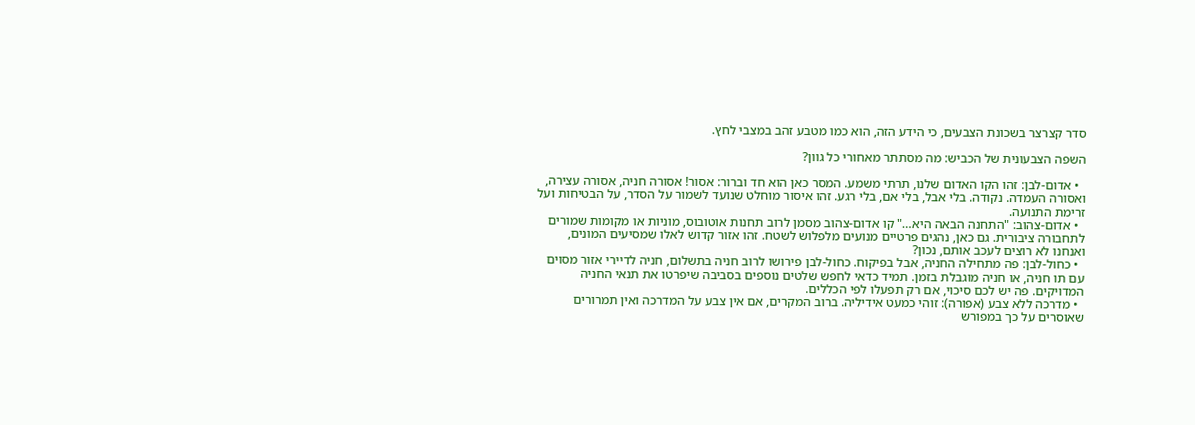סדר קצרצר בשכונת הצבעים, כי הידע הזה, הוא כמו מטבע זהב במצבי לחץ.

השפה הצבעונית של הכביש: מה מסתתר מאחורי כל גוון?

  • אדום-לבן: זהו הקו האדום שלנו, תרתי משמע. המסר כאן הוא חד וברור: אסור! אסורה חניה, אסורה עצירה, ואסורה העמדה. נקודה. בלי אבל, בלי אם, בלי רגע. זהו איסור מוחלט שנועד לשמור על הסדר, על הבטיחות ועל זרימת התנועה.
  • אדום-צהוב: "התחנה הבאה היא…" קו אדום-צהוב מסמן לרוב תחנות אוטובוס, מוניות או מקומות שמורים לתחבורה ציבורית. גם כאן, נהגים פרטיים מנועים מלפלוש לשטח. זהו אזור קדוש לאלו שמסיעים המונים, ואנחנו לא רוצים לעכב אותם, נכון?
  • כחול-לבן: פה מתחילה החניה, אבל בפיקוח. כחול-לבן פירושו לרוב חניה בתשלום, חניה לדיירי אזור מסוים עם תו חניה, או חניה מוגבלת בזמן. תמיד כדאי לחפש שלטים נוספים בסביבה שיפרטו את תנאי החניה המדויקים. פה יש לכם סיכוי, אם רק תפעלו לפי הכללים.
  • מדרכה ללא צבע (אפורה): זוהי כמעט אידיליה. ברוב המקרים, אם אין צבע על המדרכה ואין תמרורים שאוסרים על כך במפורש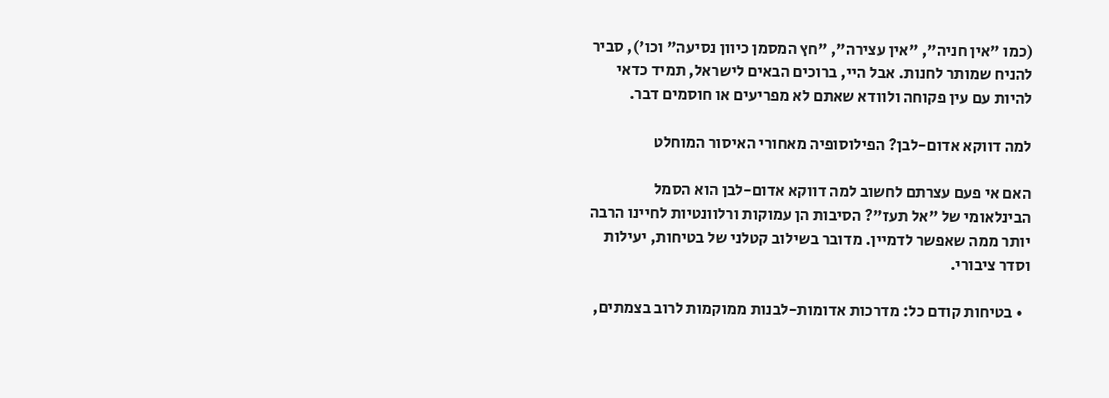(כמו "אין חניה", "אין עצירה", "חץ המסמן כיוון נסיעה" וכו'), סביר להניח שמותר לחנות. אבל היי, ברוכים הבאים לישראל, תמיד כדאי להיות עם עין פקוחה ולוודא שאתם לא מפריעים או חוסמים דבר.

למה דווקא אדום-לבן? הפילוסופיה מאחורי האיסור המוחלט

האם אי פעם עצרתם לחשוב למה דווקא אדום-לבן הוא הסמל הבינלאומי של "אל תעז"? הסיבות הן עמוקות ורלוונטיות לחיינו הרבה יותר ממה שאפשר לדמיין. מדובר בשילוב קטלני של בטיחות, יעילות וסדר ציבורי.

  • בטיחות קודם כל: מדרכות אדומות-לבנות ממוקמות לרוב בצמתים,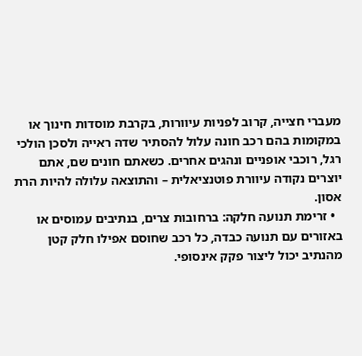מעברי חצייה, קרוב לפניות עיוורות, בקרבת מוסדות חינוך או במקומות בהם רכב חונה עלול להסתיר שדה ראייה ולסכן הולכי רגל, רוכבי אופניים ונהגים אחרים. כשאתם חונים שם, אתם יוצרים נקודה עיוורת פוטנציאלית – והתוצאה עלולה להיות הרת אסון.
  • זרימת תנועה חלקה: ברחובות צרים, בנתיבים עמוסים או באזורים עם תנועה כבדה, כל רכב שחוסם אפילו חלק קטן מהנתיב יכול ליצור פקק אינסופי.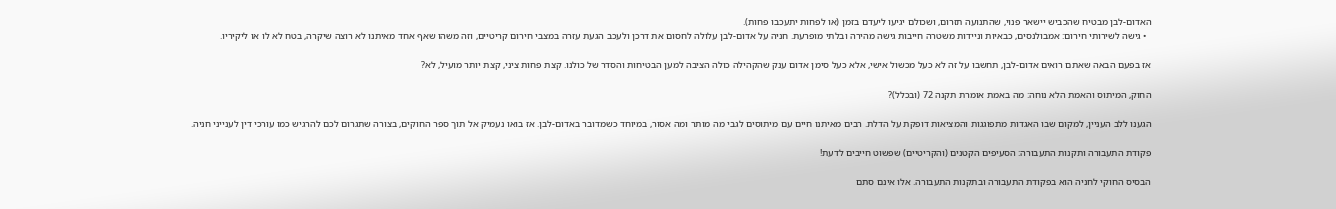האדום-לבן מבטיח שהכביש יישאר פנוי, שהתנועה תזרום, ושכולם יגיעו ליעדם בזמן (או לפחות יתעכבו פחות).
  • גישה לשירותי חירום: אמבולנסים, כבאיות וניידות משטרה חייבות גישה מהירה ובלתי מופרעת. חניה על אדום-לבן עלולה לחסום את דרכן ולעכב הגעת עזרה במצבי חירום קריטיים, וזה משהו שאף אחד מאיתנו לא רוצה שיקרה, בטח לא לו או ליקיריו.

אז בפעם הבאה שאתם רואים אדום-לבן, תחשבו על זה לא כעל מכשול אישי, אלא כעל סימן אדום ענק שהקהילה כולה הציבה למען הבטיחות והסדר של כולנו. קצת פחות ציני, קצת יותר מועיל, לא?

החוק, המיתוס והאמת הלא נוחה: מה באמת אומרת תקנה 72 (ובכלל)?

הגענו ללב העניין, למקום שבו האגדות מתפוגגות והמציאות דופקת על הדלת. רבים מאיתנו חיים עם מיתוסים לגבי מה מותר ומה אסור, במיוחד כשמדובר באדום-לבן. אז בואו נעמיק אל תוך ספר החוקים, בצורה שתגרום לכם להרגיש כמו עורכי דין לענייני חניה.

פקודת התעבורה ותקנות התעבורה: הסעיפים הקטנים (והקריטיים) שפשוט חייבים לדעת!

הבסיס החוקי לחניה הוא בפקודת התעבורה ובתקנות התעבורה. אלו אינם סתם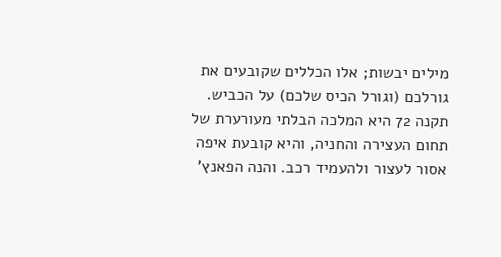מילים יבשות; אלו הכללים שקובעים את גורלכם (וגורל הכיס שלכם) על הכביש. תקנה 72 היא המלכה הבלתי מעורערת של תחום העצירה והחניה, והיא קובעת איפה אסור לעצור ולהעמיד רכב. והנה הפאנץ'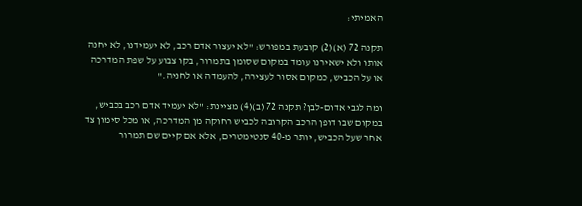האמיתי:

תקנה 72 (א)(2) קובעת במפורש: "לא יעצור אדם רכב, לא יעמידנו, לא יחנה אותו ולא ישאירנו עומד במקום שסומן בתמרור, בקו צבוע על שפת המדרכה או על הכביש, כמקום אסור לעצירה, להעמדה או לחניה."

ומה לגבי אדום-לבן? תקנה 72 (ב)(4) מציינת: "לא יעמיד אדם רכב בכביש, במקום שבו דופן הרכב הקרובה לכביש רחוקה מן המדרכה, או מכל סימון צד אחר שעל הכביש, יותר מ-40 סנטימטרים, אלא אם קיים שם תמרור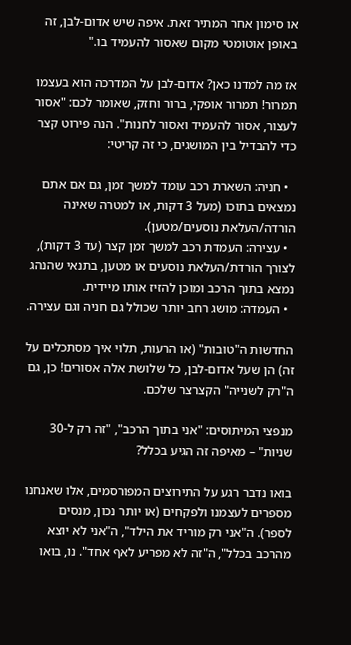או סימון אחר המתיר זאת. איפה שיש אדום-לבן, זה באופן אוטומטי מקום שאסור להעמיד בו."

אז מה למדנו כאן? אדום-לבן על המדרכה הוא בעצמו תמרור! תמרור אופקי, ברור וחזק, שאומר לכם: "אסור לעצור, אסור להעמיד ואסור לחנות". הנה פירוט קצר כדי להבדיל בין המושגים, כי זה קריטי:

  • חניה: השארת רכב עומד למשך זמן, גם אם אתם נמצאים בתוכו (מעל 3 דקות, או למטרה שאינה הורדה/העלאת נוסעים/מטען).
  • עצירה: העמדת רכב למשך זמן קצר (עד 3 דקות), לצורך הורדת/העלאת נוסעים או מטען, בתנאי שהנהג נמצא בתוך הרכב ומוכן להזיז אותו מיידית.
  • העמדה: מושג רחב יותר שכולל גם חניה וגם עצירה.

החדשות ה"טובות" (או הרעות, תלוי איך מסתכלים על זה) הן שעל אדום-לבן, כל שלושת אלה אסורים! כן, גם ה"רק לשנייה" הקצרצר שלכם.

מנפצי המיתוסים: "אני בתוך הרכב", "זה רק ל-30 שניות" – מאיפה זה הגיע בכלל?

בואו נדבר רגע על התירוצים המפורסמים, אלו שאנחנו מספרים לעצמנו ולפקחים (או יותר נכון, מנסים לספר). ה"אני רק מוריד את הילד", ה"אני לא יוצא מהרכב בכלל", ה"זה לא מפריע לאף אחד". נו, בואו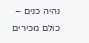נהיה כנים – כולם מכירים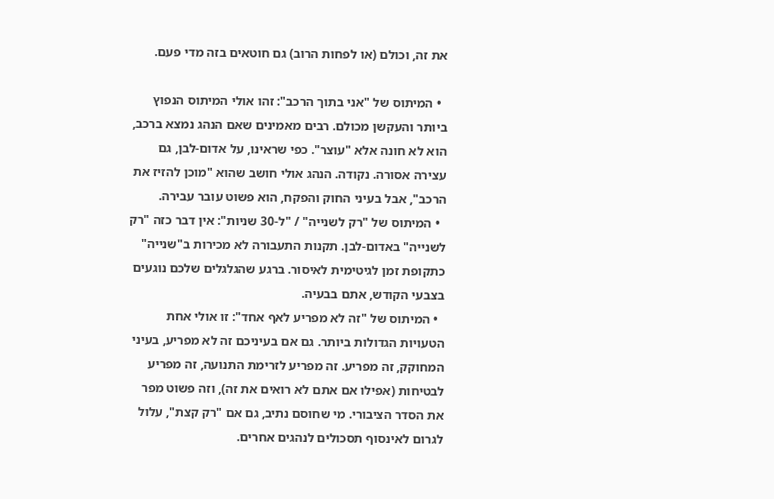את זה, וכולם (או לפחות הרוב) גם חוטאים בזה מדי פעם.

  • המיתוס של "אני בתוך הרכב": זהו אולי המיתוס הנפוץ ביותר והעקשן מכולם. רבים מאמינים שאם הנהג נמצא ברכב, הוא לא חונה אלא "עוצר". כפי שראינו, על אדום-לבן, גם עצירה אסורה. נקודה. הנהג אולי חושב שהוא "מוכן להזיז את הרכב", אבל בעיני החוק והפקח, הוא פשוט עובר עבירה.
  • המיתוס של "רק לשנייה" / "ל-30 שניות": אין דבר כזה "רק לשנייה" באדום-לבן. תקנות התעבורה לא מכירות ב"שנייה" כתקופת זמן לגיטימית לאיסור. ברגע שהגלגלים שלכם נוגעים בצבעי הקודש, אתם בבעיה.
  • המיתוס של "זה לא מפריע לאף אחד": זו אולי אחת הטעויות הגדולות ביותר. גם אם בעיניכם זה לא מפריע, בעיני המחוקק, זה מפריע. זה מפריע לזרימת התנועה, זה מפריע לבטיחות (אפילו אם אתם לא רואים את זה), וזה פשוט מפר את הסדר הציבורי. מי שחוסם נתיב, גם אם "רק קצת", עלול לגרום לאינסוף תסכולים לנהגים אחרים.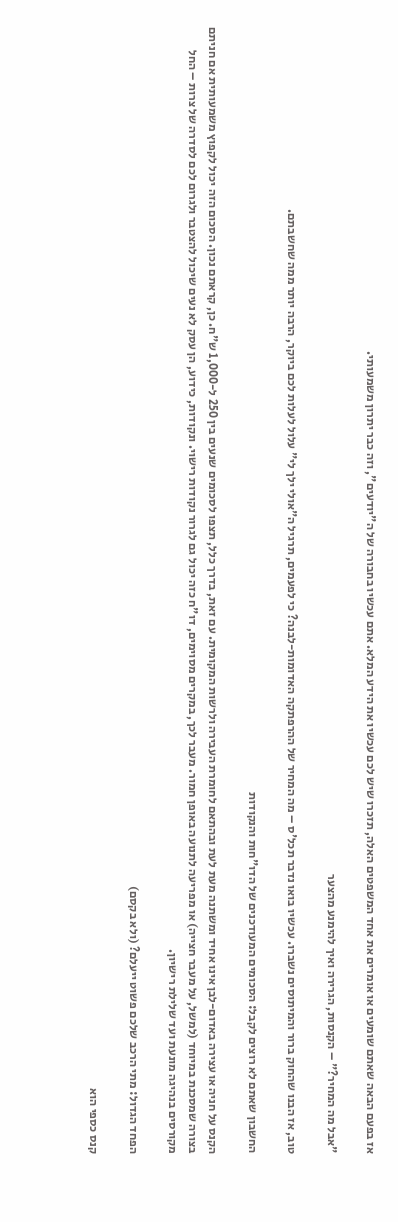אז בפעם הבאה שאתם שומעים או אומרים את אחד המשפטים האלה, תזכרו שיש לכם עכשיו את הידע המלא. אתם עכשיו בחבורה של ה"יודעים", וזה כבר יתרון משמעותי.

"אבל מה המחיר?" – הקנסות, הגרירה ואיך להימנע מהצער

טוב, אז הבנו שהחוק ברור והמיתוסים נשברו. עכשיו בואו נדבר תכל'ס – מה המחיר של ההרפתקה האדומות-לבנה? כי לפעמים, תרגיל ה"אולי ילך לי" עלול לעלות לכם ביוקר, הרבה יותר ממה שחשבתם.

החשבון שאתם לא רוצים לקבל: הסכומים המעודכנים של הדו"חות והנקודות

הקנס על חניה או עצירה באדום-לבן אינו אחיד ומשתנה מעת לעת ובהתאם לחומרת העבירה ולרשות המקומית. עם זאת, בדרך כלל, תצפו לסכומים שנעים בין 250 ל-1,000 ש"ח. כן, קראתם נכון. הסכום הזה יכול לקפוץ משמעותית אם חניתם בצורה שמסכנת במיוחד (למשל, על מעבר חצייה) או מפריעה לתנועה באופן חמור. מעבר לכך, במקרים מסוימים, דו"ח כזה יכול גם לגרור נקודות רישוי. ונקודות, כידוע, הן עסק לא נעים שיכול להצטבר ולגרום לכם לסדרה של צרות – החל מקורסים בנהיגה מונעת ועד שלילת רישיון.

הפחד הגדול: מתי הרכב שלכם פשוט ייעלם? (ולא בקסם)

קנס כספי הוא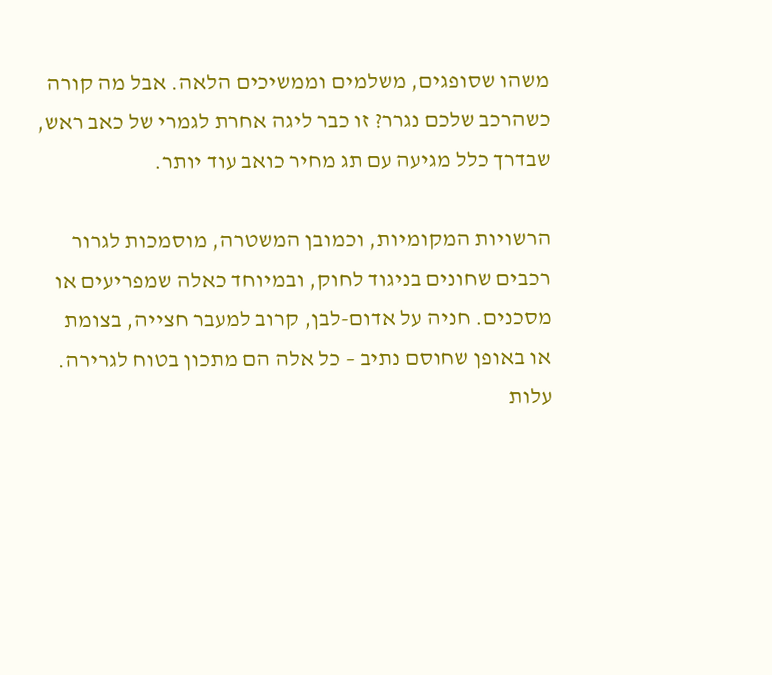משהו שסופגים, משלמים וממשיכים הלאה. אבל מה קורה כשהרכב שלכם נגרר? זו כבר ליגה אחרת לגמרי של כאב ראש, שבדרך כלל מגיעה עם תג מחיר כואב עוד יותר.

הרשויות המקומיות, וכמובן המשטרה, מוסמכות לגרור רכבים שחונים בניגוד לחוק, ובמיוחד כאלה שמפריעים או מסכנים. חניה על אדום-לבן, קרוב למעבר חצייה, בצומת או באופן שחוסם נתיב – כל אלה הם מתכון בטוח לגרירה. עלות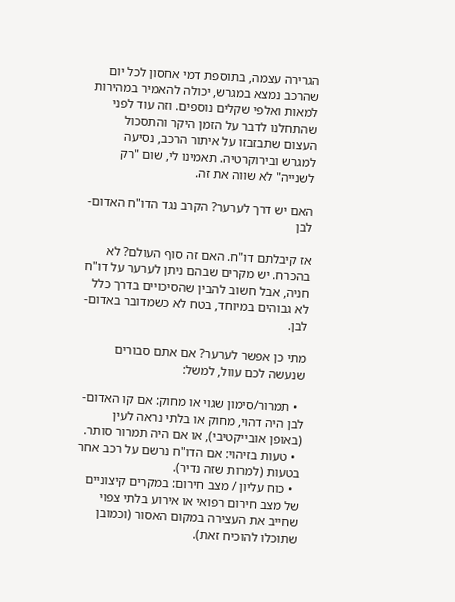הגרירה עצמה, בתוספת דמי אחסון לכל יום שהרכב נמצא במגרש, יכולה להאמיר במהירות למאות ואלפי שקלים נוספים. וזה עוד לפני שהתחלנו לדבר על הזמן היקר והתסכול העצום שתבזבזו על איתור הרכב, נסיעה למגרש ובירוקרטיה. תאמינו לי, שום "רק לשנייה" לא שווה את זה.

האם יש דרך לערער? הקרב נגד הדו"ח האדום-לבן

אז קיבלתם דו"ח. האם זה סוף העולם? לא בהכרח. יש מקרים שבהם ניתן לערער על דו"ח חניה, אבל חשוב להבין שהסיכויים בדרך כלל לא גבוהים במיוחד, בטח לא כשמדובר באדום-לבן.

מתי כן אפשר לערער? אם אתם סבורים שנעשה לכם עוול, למשל:

  • תמרור/סימון שגוי או מחוק: אם קו האדום-לבן היה דהוי, מחוק או בלתי נראה לעין (באופן אובייקטיבי), או אם היה תמרור סותר.
  • טעות בזיהוי: אם הדו"ח נרשם על רכב אחר בטעות (למרות שזה נדיר).
  • כוח עליון / מצב חירום: במקרים קיצוניים של מצב חירום רפואי או אירוע בלתי צפוי שחייב את העצירה במקום האסור (וכמובן שתוכלו להוכיח זאת).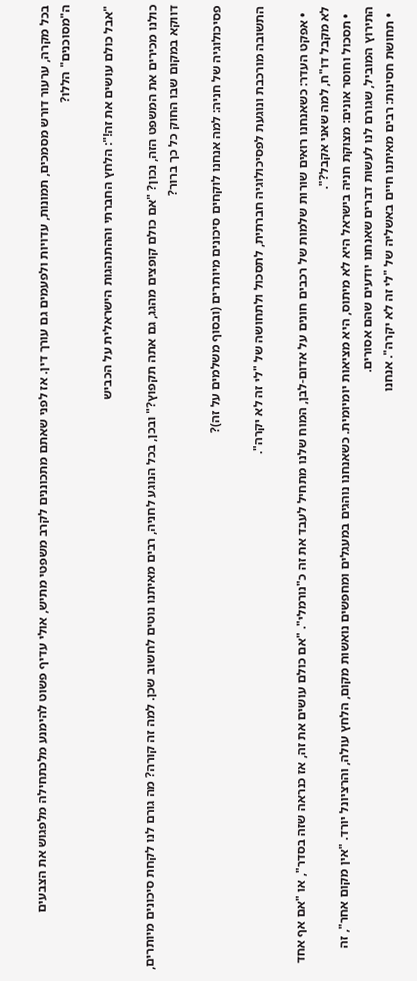בכל מקרה, ערעור דורש מסמכים, תמונות, עדויות ולפעמים גם עורך דין. אז לפני שאתם מתכוננים לקרב משפטי מתיש, אולי עדיף פשוט להימנע מלכתחילה מלפגוש את הצבעים ה"מסוכנים" הללו?

"אבל כולם עושים את זה!": הלחץ החברתי וההתנהגות הישראלית על הכביש

כולנו מכירים את המשפט הזה, נכון? "אם כולם קופצים מהגג, גם אתה תקפוץ?" ובכן, בכל הנוגע לחניה, רבים מאיתנו נוטים לחשוב שכן. למה זה קורה? מה גורם לנו לקחת סיכונים מיותרים, דווקא במקום שבו החוק כל כך ברור?

פסיכולוגיה של חניה: למה אנחנו לוקחים סיכונים מיותרים (ובסוף משלמים על זה)?

התשובה מורכבת ונוגעת לפסיכולוגיה חברתית, לתסכול ולתחושה של "לי זה לא יקרה".

  • אפקט העדר: כשאנחנו רואים שורות שלמות של רכבים חונים על אדום-לבן, המוח שלנו מתחיל לעבד את זה כ"נורמלי". "אם כולם עושים את זה, אז כנראה שזה בסדר", או "אם אף אחד לא מקבל דו"ח, למה שאני אקבל?".
  • תסכול וחוסר אונים: מצוקת חניה בישראל היא לא מיתוס, היא מציאות יומיומית. כשאנחנו נוהגים במעגלים ומחפשים נואשות מקום, הלחץ עולה, והרציונל יורד. "אין מקום אחר", זה התירוץ המוביל, שגורם לנו לעשות דברים שאנחנו יודעים שהם אסורים.
  • תחושת חסינות: רבים מאיתנו חיים באשליה של "לי זה לא יקרה". אנחנו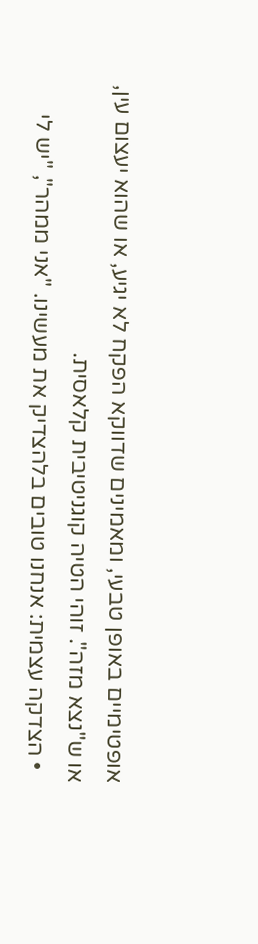אופטימיים באופן טבעי, ומאמינים שדווקא הפקח לא יגיע, או שהוא יעצום עין, או ש"נצא מזה". זוהי הטיה קוגניטיבית קלאסית.
  • הצדקה עצמית: אנחנו טובים בלהצדיק את מעשינו. "אני ממהר", "יש לי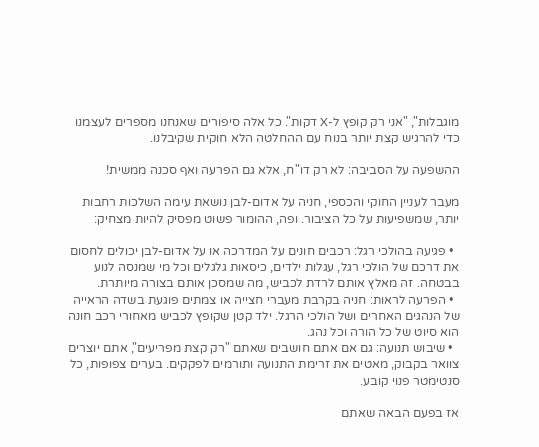מוגבלות", "אני רק קופץ ל-X דקות". כל אלה סיפורים שאנחנו מספרים לעצמנו כדי להרגיש קצת יותר בנוח עם ההחלטה הלא חוקית שקיבלנו.

ההשפעה על הסביבה: לא רק דו"ח, אלא גם הפרעה ואף סכנה ממשית!

מעבר לעניין החוקי והכספי, חניה על אדום-לבן נושאת עימה השלכות רחבות יותר, שמשפיעות על כל הציבור. ופה, ההומור פשוט מפסיק להיות מצחיק:

  • פגיעה בהולכי רגל: רכבים חונים על המדרכה או על אדום-לבן יכולים לחסום את דרכם של הולכי רגל, עגלות ילדים, כיסאות גלגלים וכל מי שמנסה לנוע בבטחה. זה מאלץ אותם לרדת לכביש, מה שמסכן אותם בצורה מיותרת.
  • הפרעה לראות: חניה בקרבת מעברי חצייה או צמתים פוגעת בשדה הראייה של הנהגים האחרים ושל הולכי הרגל. ילד קטן שקופץ לכביש מאחורי רכב חונה הוא סיוט של כל הורה וכל נהג.
  • שיבוש תנועה: גם אם אתם חושבים שאתם "רק קצת מפריעים", אתם יוצרים צוואר בקבוק, מאטים את זרימת התנועה ותורמים לפקקים. בערים צפופות, כל סנטימטר פנוי קובע.

אז בפעם הבאה שאתם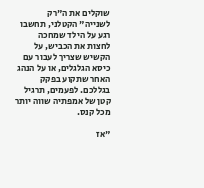שוקלים את ה"רק לשנייה" הקטלני, תחשבו רגע על הילד שמחכה לחצות את הכביש, על הקשיש שצריך לעבור עם כיסא הגלגלים, או על הנהג האחר שתקוע בפקק בגללכם. לפעמים, תרגיל קטן של אמפתיה שווה יותר מכל קנס.

"אז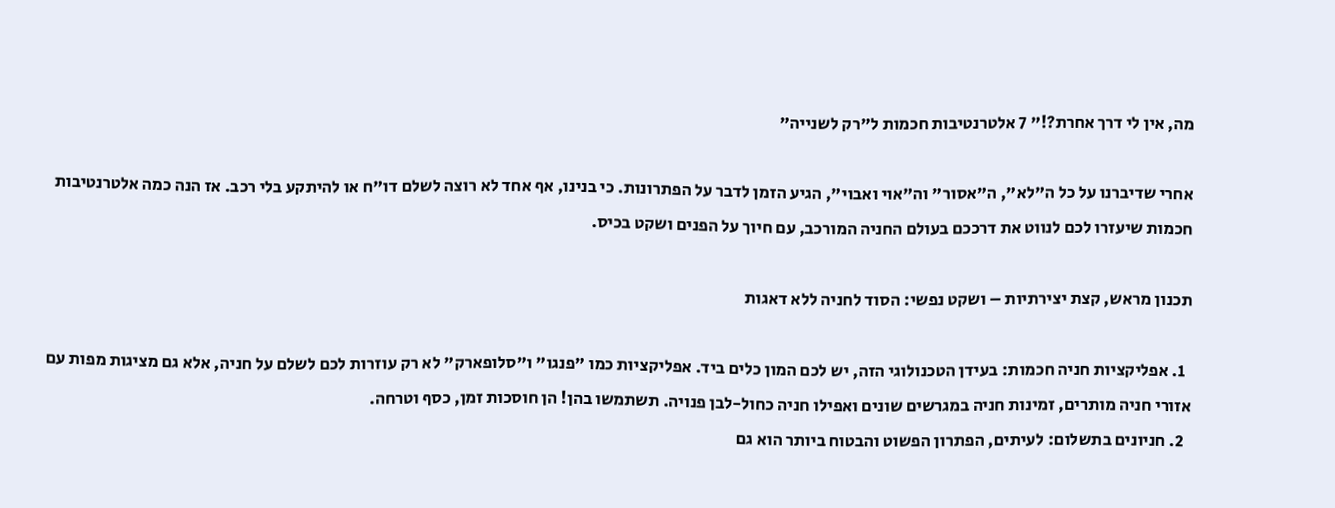מה, אין לי דרך אחרת?!" 7 אלטרנטיבות חכמות ל"רק לשנייה"

אחרי שדיברנו על כל ה"לא", ה"אסור" וה"אוי ואבוי", הגיע הזמן לדבר על הפתרונות. כי בנינו, אף אחד לא רוצה לשלם דו"ח או להיתקע בלי רכב. אז הנה כמה אלטרנטיבות חכמות שיעזרו לכם לנווט את דרככם בעולם החניה המורכב, עם חיוך על הפנים ושקט בכיס.

תכנון מראש, קצת יצירתיות – ושקט נפשי: הסוד לחניה ללא דאגות

  1. אפליקציות חניה חכמות: בעידן הטכנולוגי הזה, יש לכם המון כלים ביד. אפליקציות כמו "פנגו" ו"סלופארק" לא רק עוזרות לכם לשלם על חניה, אלא גם מציגות מפות עם אזורי חניה מותרים, זמינות חניה במגרשים שונים ואפילו חניה כחול-לבן פנויה. תשתמשו בהן! הן חוסכות זמן, כסף וטרחה.
  2. חניונים בתשלום: לעיתים, הפתרון הפשוט והבטוח ביותר הוא גם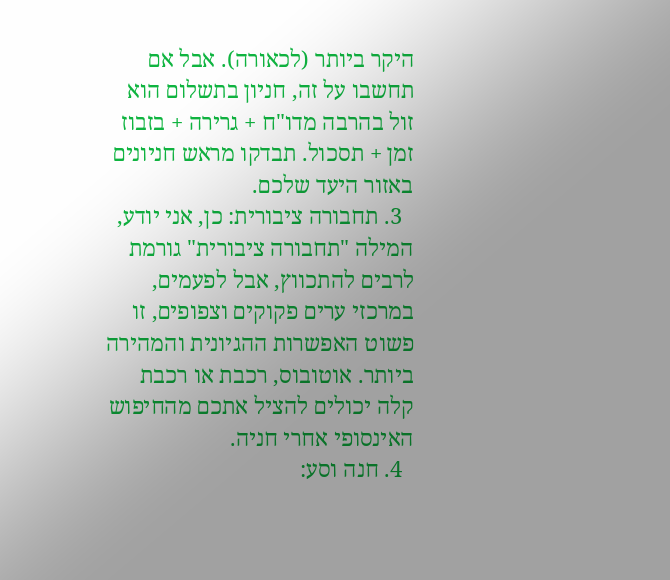היקר ביותר (לכאורה). אבל אם תחשבו על זה, חניון בתשלום הוא זול בהרבה מדו"ח + גרירה + בזבוז זמן + תסכול. תבדקו מראש חניונים באזור היעד שלכם.
  3. תחבורה ציבורית: כן, אני יודע, המילה "תחבורה ציבורית" גורמת לרבים להתכווץ, אבל לפעמים, במרכזי ערים פקוקים וצפופים, זו פשוט האפשרות ההגיונית והמהירה ביותר. אוטובוס, רכבת או רכבת קלה יכולים להציל אתכם מהחיפוש האינסופי אחרי חניה.
  4. חנה וסע: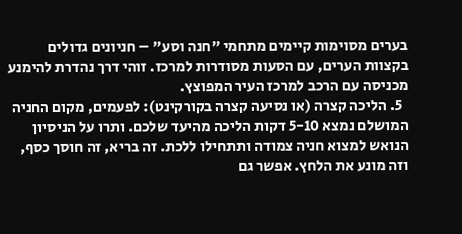בערים מסוימות קיימים מתחמי "חנה וסע" – חניונים גדולים בקצוות הערים, עם הסעות מסודרות למרכז. זוהי דרך נהדרת להימנע מכניסה עם הרכב למרכז העיר המפוצץ.
  5. הליכה קצרה (או נסיעה קצרה בקורקינט): לפעמים, מקום החניה המושלם נמצא 5-10 דקות הליכה מהיעד שלכם. ותרו על הניסיון הנואש למצוא חניה צמודה ותתחילו ללכת. זה בריא, זה חוסך כסף, וזה מונע את הלחץ. אפשר גם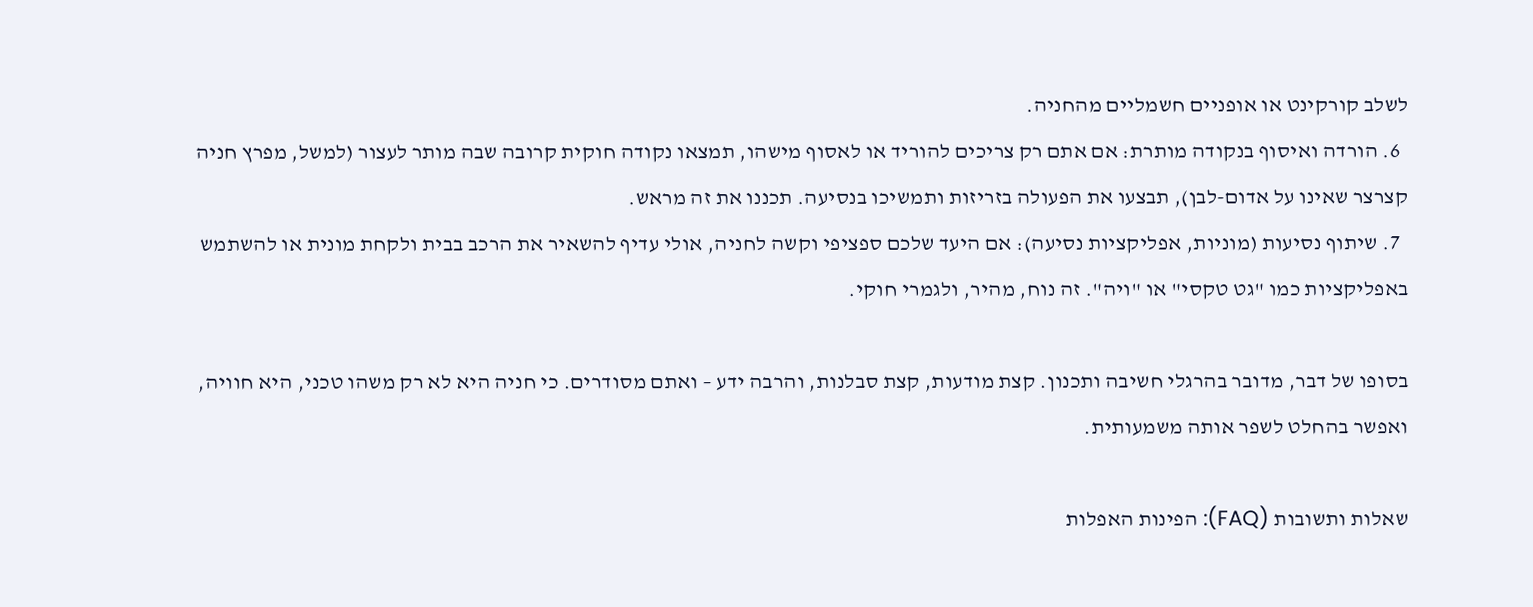לשלב קורקינט או אופניים חשמליים מהחניה.
  6. הורדה ואיסוף בנקודה מותרת: אם אתם רק צריכים להוריד או לאסוף מישהו, תמצאו נקודה חוקית קרובה שבה מותר לעצור (למשל, מפרץ חניה קצרצר שאינו על אדום-לבן), תבצעו את הפעולה בזריזות ותמשיכו בנסיעה. תכננו את זה מראש.
  7. שיתוף נסיעות (מוניות, אפליקציות נסיעה): אם היעד שלכם ספציפי וקשה לחניה, אולי עדיף להשאיר את הרכב בבית ולקחת מונית או להשתמש באפליקציות כמו "גט טקסי" או "ויה". זה נוח, מהיר, ולגמרי חוקי.

בסופו של דבר, מדובר בהרגלי חשיבה ותכנון. קצת מודעות, קצת סבלנות, והרבה ידע – ואתם מסודרים. כי חניה היא לא רק משהו טכני, היא חוויה, ואפשר בהחלט לשפר אותה משמעותית.

שאלות ותשובות (FAQ): הפינות האפלות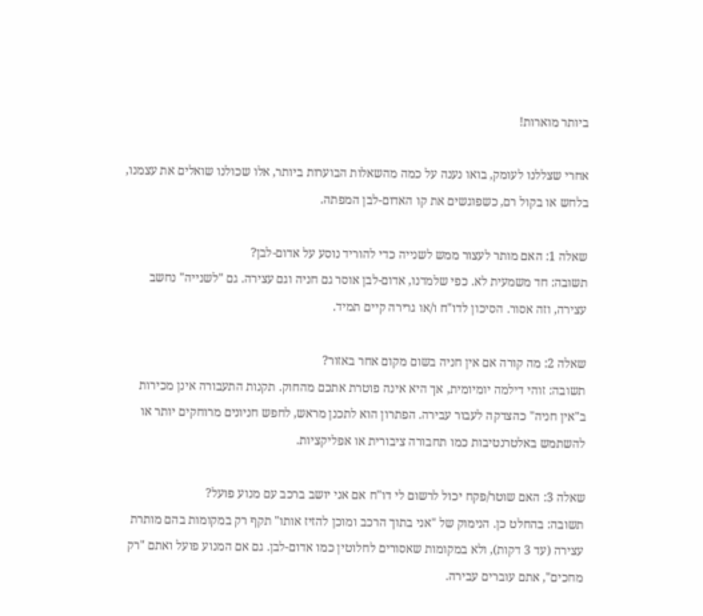ביותר מוארות!

אחרי שצללנו לעומק, בואו נענה על כמה מהשאלות הבוערות ביותר, אלו שכולנו שואלים את עצמנו, בלחש או בקול רם, כשפוגשים את קו האדום-לבן המפתה.

שאלה 1: האם מותר לעצור ממש לשנייה כדי להוריד נוסע על אדום-לבן?
תשובה: חד משמעית לא. כפי שלמדנו, אדום-לבן אוסר גם חניה וגם עצירה. גם "לשנייה" נחשב עצירה, וזה אסור. הסיכון לדו"ח ו/או גרירה קיים תמיד.

שאלה 2: מה קורה אם אין חניה בשום מקום אחר באזור?
תשובה: זוהי דילמה יומיומית, אך היא אינה פוטרת אתכם מהחוק. תקנות התעבורה אינן מכירות ב"אין חניה" כהצדקה לעבור עבירה. הפתרון הוא לתכנן מראש, לחפש חניונים מרוחקים יותר או להשתמש באלטרנטיבות כמו תחבורה ציבורית או אפליקציות.

שאלה 3: האם שוטר/פקח יכול לרשום לי דו"ח אם אני יושב ברכב עם מנוע פועל?
תשובה: בהחלט כן. הנימוק של "אני בתוך הרכב ומוכן להזיז אותו" תקף רק במקומות בהם מותרת עצירה (עד 3 דקות), ולא במקומות שאסורים לחלוטין כמו אדום-לבן. גם אם המנוע פועל ואתם "רק מחכים", אתם עוברים עבירה.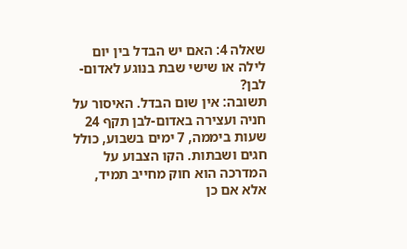שאלה 4: האם יש הבדל בין יום לילה או שישי שבת בנוגע לאדום-לבן?
תשובה: אין שום הבדל. האיסור על חניה ועצירה באדום-לבן תקף 24 שעות ביממה, 7 ימים בשבוע, כולל חגים ושבתות. הקו הצבוע על המדרכה הוא חוק מחייב תמיד, אלא אם כן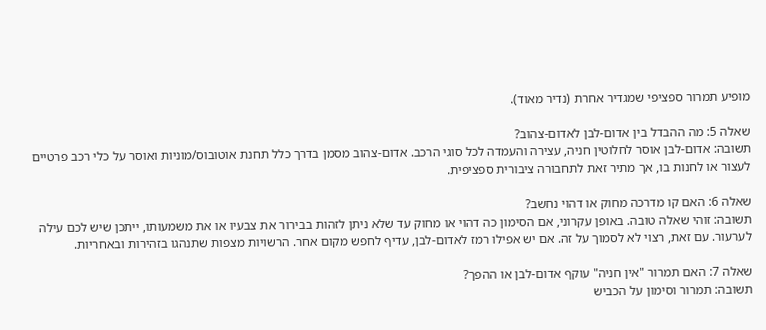מופיע תמרור ספציפי שמגדיר אחרת (נדיר מאוד).

שאלה 5: מה ההבדל בין אדום-לבן לאדום-צהוב?
תשובה: אדום-לבן אוסר לחלוטין חניה, עצירה והעמדה לכל סוגי הרכב. אדום-צהוב מסמן בדרך כלל תחנת אוטובוס/מוניות ואוסר על כלי רכב פרטיים לעצור או לחנות בו, אך מתיר זאת לתחבורה ציבורית ספציפית.

שאלה 6: האם קו מדרכה מחוק או דהוי נחשב?
תשובה: זוהי שאלה טובה. באופן עקרוני, אם הסימון כה דהוי או מחוק עד שלא ניתן לזהות בבירור את צבעיו או את משמעותו, ייתכן שיש לכם עילה לערעור. עם זאת, רצוי לא לסמוך על זה. אם יש אפילו רמז לאדום-לבן, עדיף לחפש מקום אחר. הרשויות מצפות שתנהגו בזהירות ובאחריות.

שאלה 7: האם תמרור "אין חניה" עוקף אדום-לבן או ההפך?
תשובה: תמרור וסימון על הכביש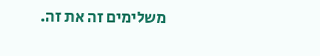משלימים זה את זה.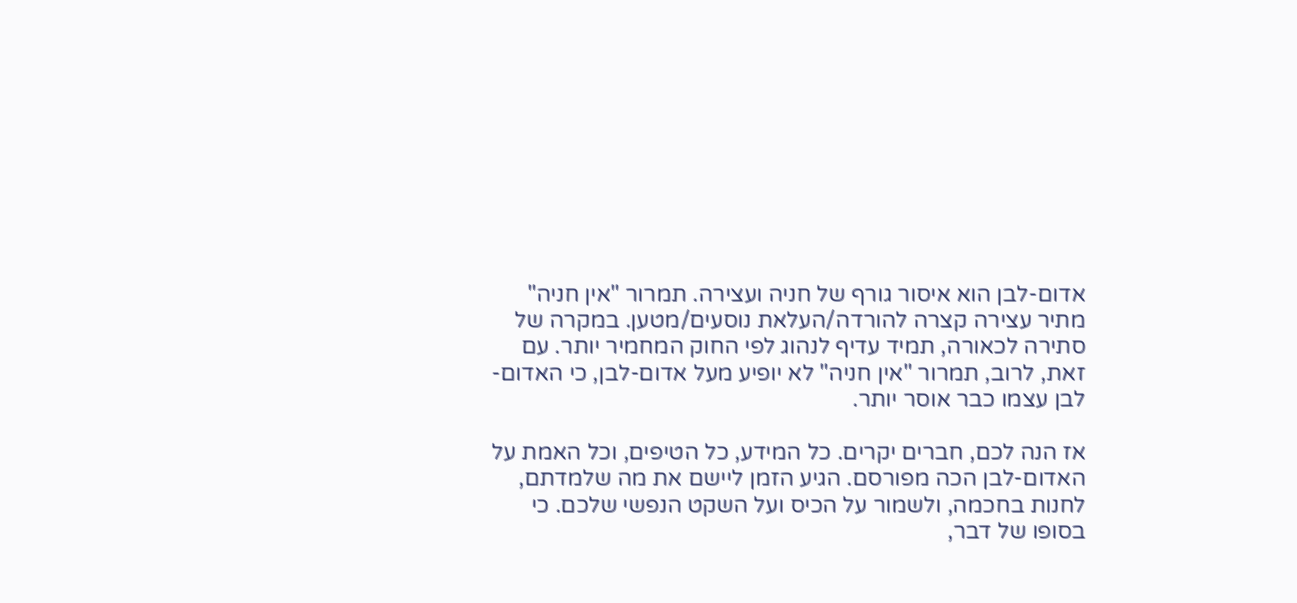אדום-לבן הוא איסור גורף של חניה ועצירה. תמרור "אין חניה" מתיר עצירה קצרה להורדה/העלאת נוסעים/מטען. במקרה של סתירה לכאורה, תמיד עדיף לנהוג לפי החוק המחמיר יותר. עם זאת, לרוב, תמרור "אין חניה" לא יופיע מעל אדום-לבן, כי האדום-לבן עצמו כבר אוסר יותר.

אז הנה לכם, חברים יקרים. כל המידע, כל הטיפים, וכל האמת על האדום-לבן הכה מפורסם. הגיע הזמן ליישם את מה שלמדתם, לחנות בחכמה, ולשמור על הכיס ועל השקט הנפשי שלכם. כי בסופו של דבר,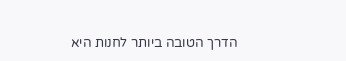הדרך הטובה ביותר לחנות היא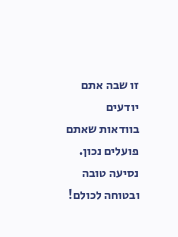זו שבה אתם יודעים בוודאות שאתם פועלים נכון. נסיעה טובה ובטוחה לכולם!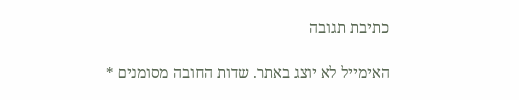כתיבת תגובה

האימייל לא יוצג באתר. שדות החובה מסומנים *